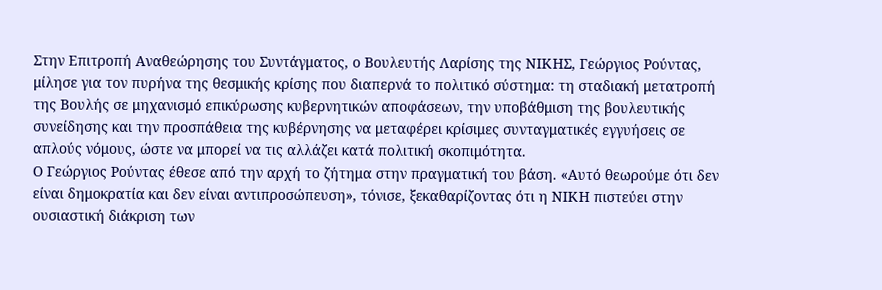Στην Επιτροπή Αναθεώρησης του Συντάγματος, ο Βουλευτής Λαρίσης της ΝΙΚΗΣ, Γεώργιος Ρούντας, μίλησε για τον πυρήνα της θεσμικής κρίσης που διαπερνά το πολιτικό σύστημα: τη σταδιακή μετατροπή της Βουλής σε μηχανισμό επικύρωσης κυβερνητικών αποφάσεων, την υποβάθμιση της βουλευτικής συνείδησης και την προσπάθεια της κυβέρνησης να μεταφέρει κρίσιμες συνταγματικές εγγυήσεις σε απλούς νόμους, ώστε να μπορεί να τις αλλάζει κατά πολιτική σκοπιμότητα.
Ο Γεώργιος Ρούντας έθεσε από την αρχή το ζήτημα στην πραγματική του βάση. «Αυτό θεωρούμε ότι δεν είναι δημοκρατία και δεν είναι αντιπροσώπευση», τόνισε, ξεκαθαρίζοντας ότι η ΝΙΚΗ πιστεύει στην ουσιαστική διάκριση των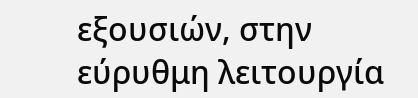εξουσιών, στην εύρυθμη λειτουργία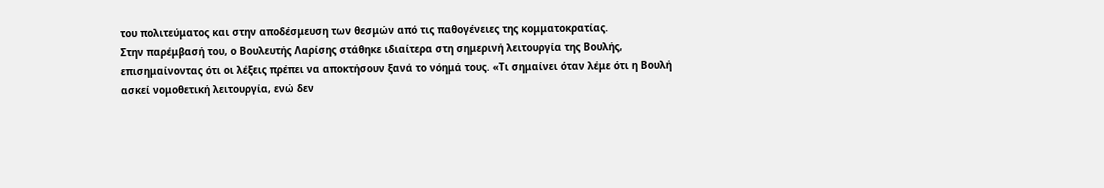του πολιτεύματος και στην αποδέσμευση των θεσμών από τις παθογένειες της κομματοκρατίας.
Στην παρέμβασή του, ο Βουλευτής Λαρίσης στάθηκε ιδιαίτερα στη σημερινή λειτουργία της Βουλής, επισημαίνοντας ότι οι λέξεις πρέπει να αποκτήσουν ξανά το νόημά τους. «Τι σημαίνει όταν λέμε ότι η Βουλή ασκεί νομοθετική λειτουργία, ενώ δεν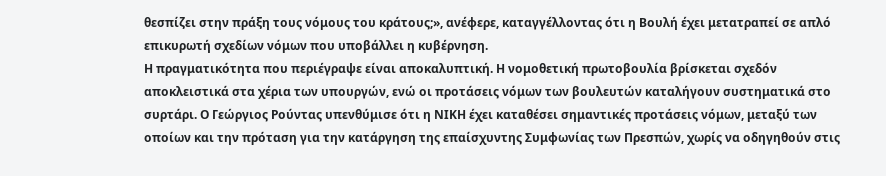θεσπίζει στην πράξη τους νόμους του κράτους;», ανέφερε, καταγγέλλοντας ότι η Βουλή έχει μετατραπεί σε απλό επικυρωτή σχεδίων νόμων που υποβάλλει η κυβέρνηση.
Η πραγματικότητα που περιέγραψε είναι αποκαλυπτική. Η νομοθετική πρωτοβουλία βρίσκεται σχεδόν αποκλειστικά στα χέρια των υπουργών, ενώ οι προτάσεις νόμων των βουλευτών καταλήγουν συστηματικά στο συρτάρι. Ο Γεώργιος Ρούντας υπενθύμισε ότι η ΝΙΚΗ έχει καταθέσει σημαντικές προτάσεις νόμων, μεταξύ των οποίων και την πρόταση για την κατάργηση της επαίσχυντης Συμφωνίας των Πρεσπών, χωρίς να οδηγηθούν στις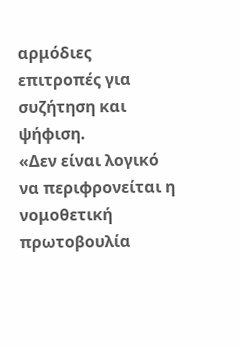αρμόδιες επιτροπές για συζήτηση και ψήφιση.
«Δεν είναι λογικό να περιφρονείται η νομοθετική πρωτοβουλία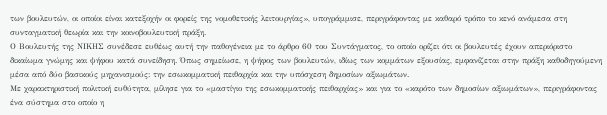των βουλευτών, οι οποίοι είναι κατεξοχήν οι φορείς της νομοθετικής λειτουργίας», υπογράμμισε, περιγράφοντας με καθαρό τρόπο το κενό ανάμεσα στη συνταγματική θεωρία και την κοινοβουλευτική πράξη.
Ο Βουλευτής της ΝΙΚΗΣ συνέδεσε ευθέως αυτή την παθογένεια με το άρθρο 60 του Συντάγματος, το οποίο ορίζει ότι οι βουλευτές έχουν απεριόριστο δικαίωμα γνώμης και ψήφου κατά συνείδηση. Όπως σημείωσε, η ψήφος των βουλευτών, ιδίως των κομμάτων εξουσίας, εμφανίζεται στην πράξη καθοδηγούμενη μέσα από δύο βασικούς μηχανισμούς: την εσωκομματική πειθαρχία και την υπόσχεση δημοσίων αξιωμάτων.
Με χαρακτηριστική πολιτική ευθύτητα, μίλησε για το «μαστίγιο της εσωκομματικής πειθαρχίας» και για το «καρότο των δημοσίων αξιωμάτων», περιγράφοντας ένα σύστημα στο οποίο η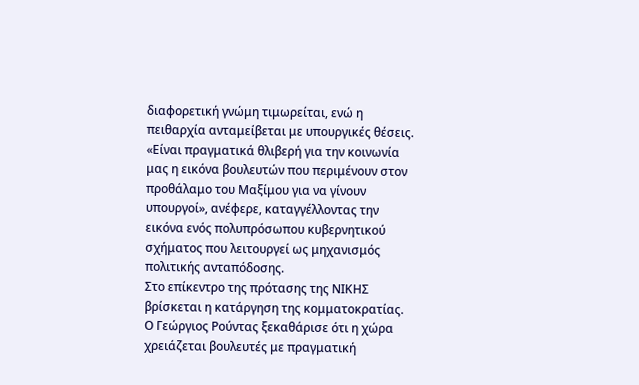διαφορετική γνώμη τιμωρείται, ενώ η πειθαρχία ανταμείβεται με υπουργικές θέσεις. «Είναι πραγματικά θλιβερή για την κοινωνία μας η εικόνα βουλευτών που περιμένουν στον προθάλαμο του Μαξίμου για να γίνουν υπουργοί», ανέφερε, καταγγέλλοντας την εικόνα ενός πολυπρόσωπου κυβερνητικού σχήματος που λειτουργεί ως μηχανισμός πολιτικής ανταπόδοσης.
Στο επίκεντρο της πρότασης της ΝΙΚΗΣ βρίσκεται η κατάργηση της κομματοκρατίας. Ο Γεώργιος Ρούντας ξεκαθάρισε ότι η χώρα χρειάζεται βουλευτές με πραγματική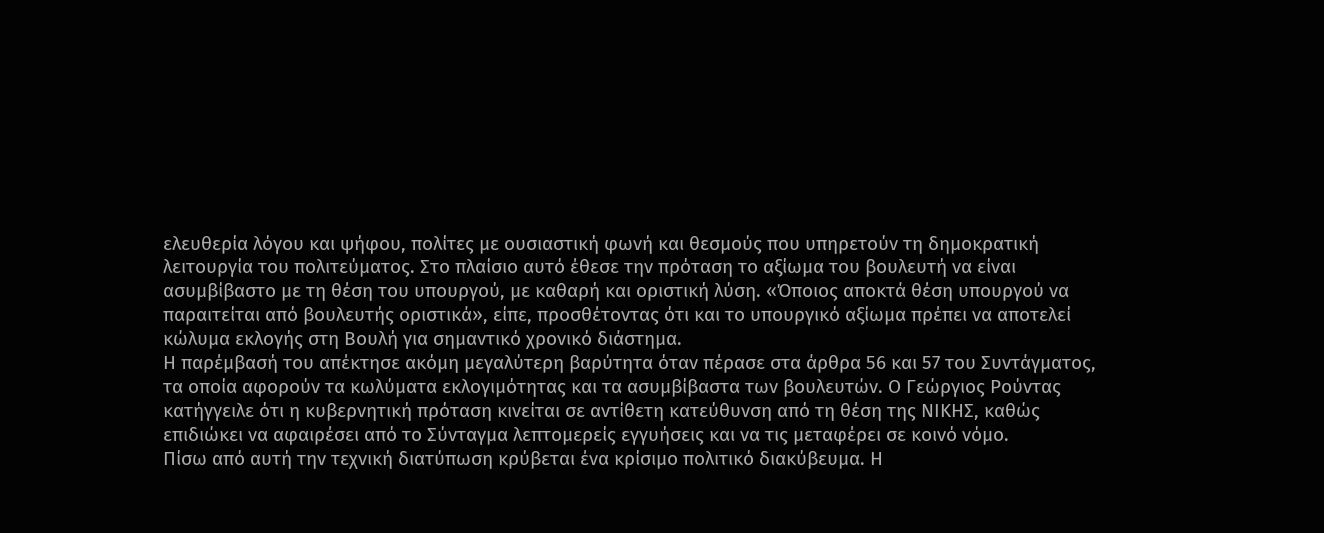ελευθερία λόγου και ψήφου, πολίτες με ουσιαστική φωνή και θεσμούς που υπηρετούν τη δημοκρατική λειτουργία του πολιτεύματος. Στο πλαίσιο αυτό έθεσε την πρόταση το αξίωμα του βουλευτή να είναι ασυμβίβαστο με τη θέση του υπουργού, με καθαρή και οριστική λύση. «Όποιος αποκτά θέση υπουργού να παραιτείται από βουλευτής οριστικά», είπε, προσθέτοντας ότι και το υπουργικό αξίωμα πρέπει να αποτελεί κώλυμα εκλογής στη Βουλή για σημαντικό χρονικό διάστημα.
Η παρέμβασή του απέκτησε ακόμη μεγαλύτερη βαρύτητα όταν πέρασε στα άρθρα 56 και 57 του Συντάγματος, τα οποία αφορούν τα κωλύματα εκλογιμότητας και τα ασυμβίβαστα των βουλευτών. Ο Γεώργιος Ρούντας κατήγγειλε ότι η κυβερνητική πρόταση κινείται σε αντίθετη κατεύθυνση από τη θέση της ΝΙΚΗΣ, καθώς επιδιώκει να αφαιρέσει από το Σύνταγμα λεπτομερείς εγγυήσεις και να τις μεταφέρει σε κοινό νόμο.
Πίσω από αυτή την τεχνική διατύπωση κρύβεται ένα κρίσιμο πολιτικό διακύβευμα. Η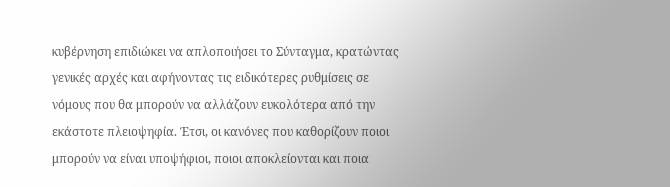κυβέρνηση επιδιώκει να απλοποιήσει το Σύνταγμα, κρατώντας γενικές αρχές και αφήνοντας τις ειδικότερες ρυθμίσεις σε νόμους που θα μπορούν να αλλάζουν ευκολότερα από την εκάστοτε πλειοψηφία. Έτσι, οι κανόνες που καθορίζουν ποιοι μπορούν να είναι υποψήφιοι, ποιοι αποκλείονται και ποια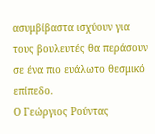ασυμβίβαστα ισχύουν για τους βουλευτές θα περάσουν σε ένα πιο ευάλωτο θεσμικό επίπεδο.
Ο Γεώργιος Ρούντας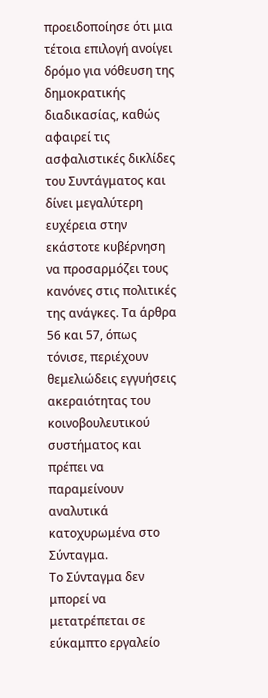προειδοποίησε ότι μια τέτοια επιλογή ανοίγει δρόμο για νόθευση της δημοκρατικής διαδικασίας, καθώς αφαιρεί τις ασφαλιστικές δικλίδες του Συντάγματος και δίνει μεγαλύτερη ευχέρεια στην εκάστοτε κυβέρνηση να προσαρμόζει τους κανόνες στις πολιτικές της ανάγκες. Τα άρθρα 56 και 57, όπως τόνισε, περιέχουν θεμελιώδεις εγγυήσεις ακεραιότητας του κοινοβουλευτικού συστήματος και πρέπει να παραμείνουν αναλυτικά κατοχυρωμένα στο Σύνταγμα.
Το Σύνταγμα δεν μπορεί να μετατρέπεται σε εύκαμπτο εργαλείο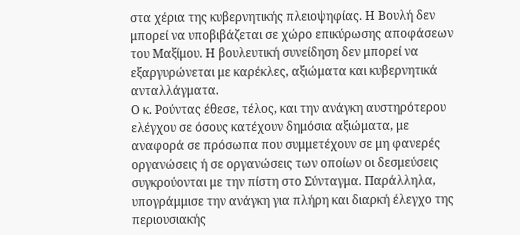στα χέρια της κυβερνητικής πλειοψηφίας. Η Βουλή δεν μπορεί να υποβιβάζεται σε χώρο επικύρωσης αποφάσεων του Μαξίμου. Η βουλευτική συνείδηση δεν μπορεί να εξαργυρώνεται με καρέκλες, αξιώματα και κυβερνητικά ανταλλάγματα.
Ο κ. Ρούντας έθεσε, τέλος, και την ανάγκη αυστηρότερου ελέγχου σε όσους κατέχουν δημόσια αξιώματα, με αναφορά σε πρόσωπα που συμμετέχουν σε μη φανερές οργανώσεις ή σε οργανώσεις των οποίων οι δεσμεύσεις συγκρούονται με την πίστη στο Σύνταγμα. Παράλληλα, υπογράμμισε την ανάγκη για πλήρη και διαρκή έλεγχο της περιουσιακής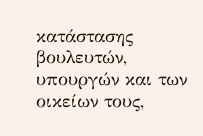κατάστασης βουλευτών, υπουργών και των οικείων τους,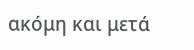ακόμη και μετά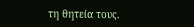τη θητεία τους.